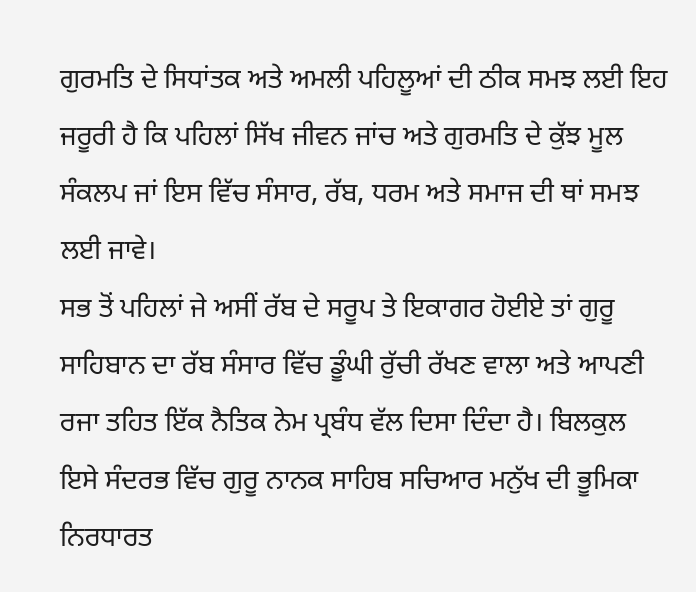ਗੁਰਮਤਿ ਦੇ ਸਿਧਾਂਤਕ ਅਤੇ ਅਮਲੀ ਪਹਿਲੂਆਂ ਦੀ ਠੀਕ ਸਮਝ ਲਈ ਇਹ ਜਰੂਰੀ ਹੈ ਕਿ ਪਹਿਲਾਂ ਸਿੱਖ ਜੀਵਨ ਜਾਂਚ ਅਤੇ ਗੁਰਮਤਿ ਦੇ ਕੁੱਝ ਮੂਲ ਸੰਕਲਪ ਜਾਂ ਇਸ ਵਿੱਚ ਸੰਸਾਰ, ਰੱਬ, ਧਰਮ ਅਤੇ ਸਮਾਜ ਦੀ ਥਾਂ ਸਮਝ ਲਈ ਜਾਵੇ।
ਸਭ ਤੋਂ ਪਹਿਲਾਂ ਜੇ ਅਸੀਂ ਰੱਬ ਦੇ ਸਰੂਪ ਤੇ ਇਕਾਗਰ ਹੋਈਏ ਤਾਂ ਗੁਰੂ ਸਾਹਿਬਾਨ ਦਾ ਰੱਬ ਸੰਸਾਰ ਵਿੱਚ ਡੂੰਘੀ ਰੁੱਚੀ ਰੱਖਣ ਵਾਲਾ ਅਤੇ ਆਪਣੀ ਰਜਾ ਤਹਿਤ ਇੱਕ ਨੈਤਿਕ ਨੇਮ ਪ੍ਰਬੰਧ ਵੱਲ ਦਿਸਾ ਦਿੰਦਾ ਹੈ। ਬਿਲਕੁਲ ਇਸੇ ਸੰਦਰਭ ਵਿੱਚ ਗੁਰੂ ਨਾਨਕ ਸਾਹਿਬ ਸਚਿਆਰ ਮਨੁੱਖ ਦੀ ਭੂਮਿਕਾ ਨਿਰਧਾਰਤ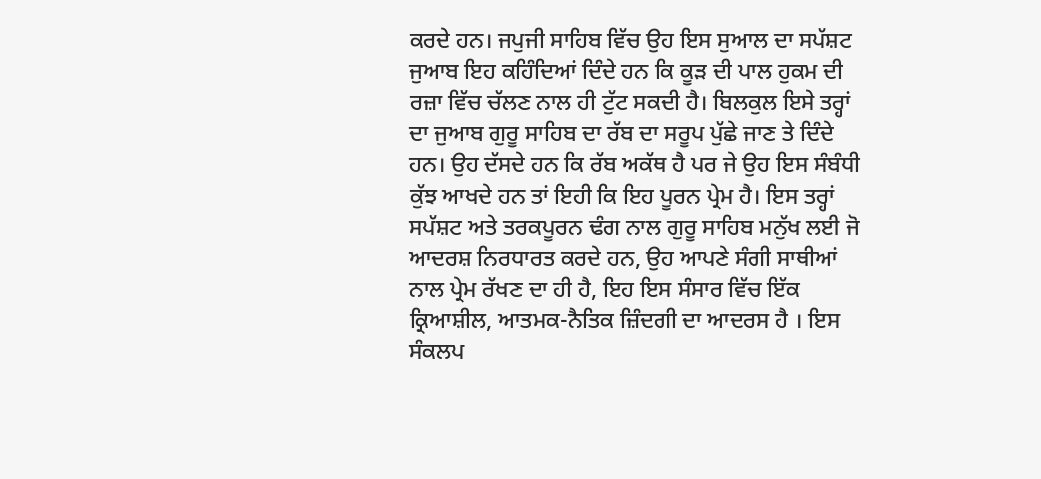ਕਰਦੇ ਹਨ। ਜਪੁਜੀ ਸਾਹਿਬ ਵਿੱਚ ਉਹ ਇਸ ਸੁਆਲ ਦਾ ਸਪੱਸ਼ਟ ਜੁਆਬ ਇਹ ਕਹਿੰਦਿਆਂ ਦਿੰਦੇ ਹਨ ਕਿ ਕੂੜ ਦੀ ਪਾਲ ਹੁਕਮ ਦੀ ਰਜ਼ਾ ਵਿੱਚ ਚੱਲਣ ਨਾਲ ਹੀ ਟੁੱਟ ਸਕਦੀ ਹੈ। ਬਿਲਕੁਲ ਇਸੇ ਤਰ੍ਹਾਂ ਦਾ ਜੁਆਬ ਗੁਰੂ ਸਾਹਿਬ ਦਾ ਰੱਬ ਦਾ ਸਰੂਪ ਪੁੱਛੇ ਜਾਣ ਤੇ ਦਿੰਦੇ ਹਨ। ਉਹ ਦੱਸਦੇ ਹਨ ਕਿ ਰੱਬ ਅਕੱਥ ਹੈ ਪਰ ਜੇ ਉਹ ਇਸ ਸੰਬੰਧੀ ਕੁੱਝ ਆਖਦੇ ਹਨ ਤਾਂ ਇਹੀ ਕਿ ਇਹ ਪੂਰਨ ਪ੍ਰੇਮ ਹੈ। ਇਸ ਤਰ੍ਹਾਂ ਸਪੱਸ਼ਟ ਅਤੇ ਤਰਕਪੂਰਨ ਢੰਗ ਨਾਲ ਗੁਰੂ ਸਾਹਿਬ ਮਨੁੱਖ ਲਈ ਜੋ ਆਦਰਸ਼ ਨਿਰਧਾਰਤ ਕਰਦੇ ਹਨ, ਉਹ ਆਪਣੇ ਸੰਗੀ ਸਾਥੀਆਂ ਨਾਲ ਪ੍ਰੇਮ ਰੱਖਣ ਦਾ ਹੀ ਹੈ, ਇਹ ਇਸ ਸੰਸਾਰ ਵਿੱਚ ਇੱਕ ਕ੍ਰਿਆਸ਼ੀਲ, ਆਤਮਕ-ਨੈਤਿਕ ਜ਼ਿੰਦਗੀ ਦਾ ਆਦਰਸ ਹੈ । ਇਸ ਸੰਕਲਪ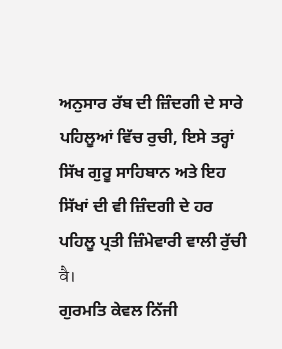ਅਨੁਸਾਰ ਰੱਬ ਦੀ ਜ਼ਿੰਦਗੀ ਦੇ ਸਾਰੇ ਪਹਿਲੂਆਂ ਵਿੱਚ ਰੁਚੀ, ਇਸੇ ਤਰ੍ਹਾਂ ਸਿੱਖ ਗੁਰੂ ਸਾਹਿਬਾਨ ਅਤੇ ਇਹ ਸਿੱਖਾਂ ਦੀ ਵੀ ਜ਼ਿੰਦਗੀ ਦੇ ਹਰ ਪਹਿਲੂ ਪ੍ਰਤੀ ਜ਼ਿੰਮੇਵਾਰੀ ਵਾਲੀ ਰੁੱਚੀ वै।
ਗੁਰਮਤਿ ਕੇਵਲ ਨਿੱਜੀ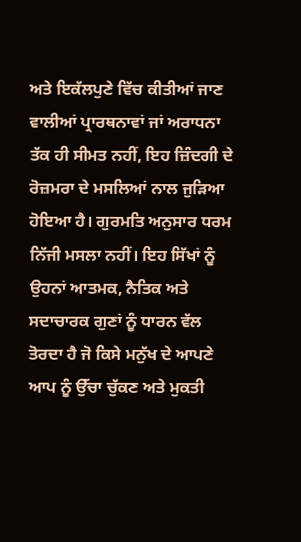ਅਤੇ ਇਕੱਲਪੁਣੇ ਵਿੱਚ ਕੀਤੀਆਂ ਜਾਣ ਵਾਲੀਆਂ ਪ੍ਰਾਰਥਨਾਵਾਂ ਜਾਂ ਅਰਾਧਨਾ ਤੱਕ ਹੀ ਸੀਮਤ ਨਹੀਂ, ਇਹ ਜ਼ਿੰਦਗੀ ਦੇ ਰੋਜ਼ਮਰਾ ਦੇ ਮਸਲਿਆਂ ਨਾਲ ਜੁੜਿਆ ਹੋਇਆ ਹੈ। ਗੁਰਮਤਿ ਅਨੁਸਾਰ ਧਰਮ ਨਿੱਜੀ ਮਸਲਾ ਨਹੀਂ। ਇਹ ਸਿੱਖਾਂ ਨੂੰ ਉਹਨਾਂ ਆਤਮਕ, ਨੈਤਿਕ ਅਤੇ ਸਦਾਚਾਰਕ ਗੁਣਾਂ ਨੂੰ ਧਾਰਨ ਵੱਲ ਤੋਰਦਾ ਹੈ ਜੋ ਕਿਸੇ ਮਨੁੱਖ ਦੇ ਆਪਣੇ ਆਪ ਨੂੰ ਉੱਚਾ ਚੁੱਕਣ ਅਤੇ ਮੁਕਤੀ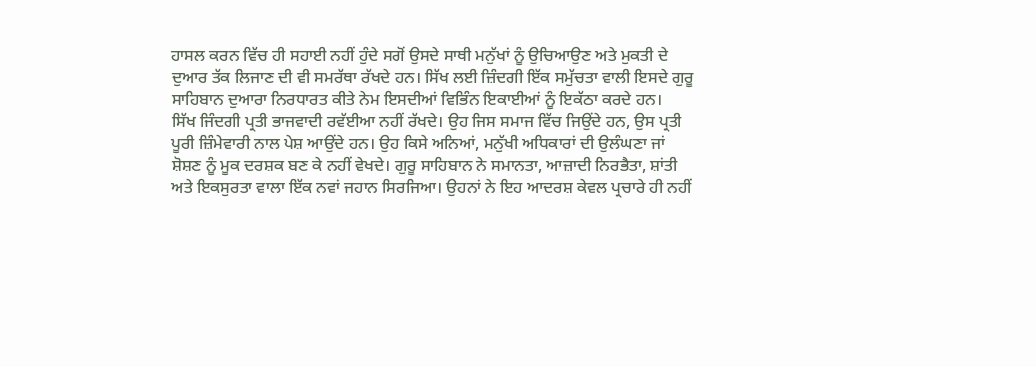ਹਾਸਲ ਕਰਨ ਵਿੱਚ ਹੀ ਸਹਾਈ ਨਹੀਂ ਹੁੰਦੇ ਸਗੋਂ ਉਸਦੇ ਸਾਥੀ ਮਨੁੱਖਾਂ ਨੂੰ ਉਚਿਆਉਣ ਅਤੇ ਮੁਕਤੀ ਦੇ ਦੁਆਰ ਤੱਕ ਲਿਜਾਣ ਦੀ ਵੀ ਸਮਰੱਥਾ ਰੱਖਦੇ ਹਨ। ਸਿੱਖ ਲਈ ਜ਼ਿੰਦਗੀ ਇੱਕ ਸਮੁੱਚਤਾ ਵਾਲੀ ਇਸਦੇ ਗੁਰੂ ਸਾਹਿਬਾਨ ਦੁਆਰਾ ਨਿਰਧਾਰਤ ਕੀਤੇ ਨੇਮ ਇਸਦੀਆਂ ਵਿਭਿੰਨ ਇਕਾਈਆਂ ਨੂੰ ਇਕੱਠਾ ਕਰਦੇ ਹਨ।
ਸਿੱਖ ਜਿੰਦਗੀ ਪ੍ਰਤੀ ਭਾਜਵਾਦੀ ਰਵੱਈਆ ਨਹੀਂ ਰੱਖਦੇ। ਉਹ ਜਿਸ ਸਮਾਜ ਵਿੱਚ ਜਿਉਂਦੇ ਹਨ, ਉਸ ਪ੍ਰਤੀ ਪੂਰੀ ਜ਼ਿੰਮੇਵਾਰੀ ਨਾਲ ਪੇਸ਼ ਆਉਂਦੇ ਹਨ। ਉਹ ਕਿਸੇ ਅਨਿਆਂ, ਮਨੁੱਖੀ ਅਧਿਕਾਰਾਂ ਦੀ ਉਲੰਘਣਾ ਜਾਂ ਸ਼ੋਸ਼ਣ ਨੂੰ ਮੂਕ ਦਰਸ਼ਕ ਬਣ ਕੇ ਨਹੀਂ ਵੇਖਦੇ। ਗੁਰੂ ਸਾਹਿਬਾਨ ਨੇ ਸਮਾਨਤਾ, ਆਜ਼ਾਦੀ ਨਿਰਭੈਤਾ, ਸ਼ਾਂਤੀ ਅਤੇ ਇਕਸੁਰਤਾ ਵਾਲਾ ਇੱਕ ਨਵਾਂ ਜਹਾਨ ਸਿਰਜਿਆ। ਉਹਨਾਂ ਨੇ ਇਹ ਆਦਰਸ਼ ਕੇਵਲ ਪ੍ਰਚਾਰੇ ਹੀ ਨਹੀਂ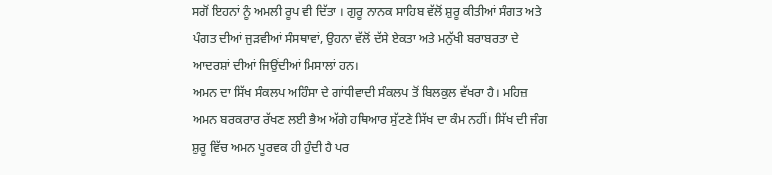ਸਗੋਂ ਇਹਨਾਂ ਨੂੰ ਅਮਲੀ ਰੂਪ ਵੀ ਦਿੱਤਾ । ਗੁਰੂ ਨਾਨਕ ਸਾਹਿਬ ਵੱਲੋਂ ਸ਼ੁਰੂ ਕੀਤੀਆਂ ਸੰਗਤ ਅਤੇ ਪੰਗਤ ਦੀਆਂ ਜੁੜਵੀਆਂ ਸੰਸਥਾਵਾਂ, ਉਹਨਾ ਵੱਲੋਂ ਦੱਸੇ ਏਕਤਾ ਅਤੇ ਮਨੁੱਖੀ ਬਰਾਬਰਤਾ ਦੇ ਆਦਰਸ਼ਾਂ ਦੀਆਂ ਜਿਉਂਦੀਆਂ ਮਿਸਾਲਾਂ ਹਨ।
ਅਮਨ ਦਾ ਸਿੱਖ ਸੰਕਲਪ ਅਹਿੰਸਾ ਦੇ ਗਾਂਧੀਵਾਦੀ ਸੰਕਲਪ ਤੋਂ ਬਿਲਕੁਲ ਵੱਖਰਾ ਹੈ। ਮਹਿਜ਼ ਅਮਨ ਬਰਕਰਾਰ ਰੱਖਣ ਲਈ ਭੈਅ ਅੱਗੇ ਹਥਿਆਰ ਸੁੱਟਣੇ ਸਿੱਖ ਦਾ ਕੰਮ ਨਹੀਂ। ਸਿੱਖ ਦੀ ਜੰਗ ਸ਼ੁਰੂ ਵਿੱਚ ਅਮਨ ਪੂਰਵਕ ਹੀ ਹੁੰਦੀ ਹੈ ਪਰ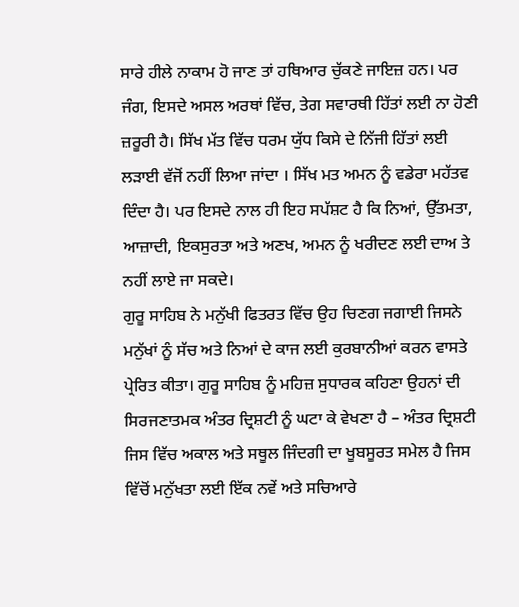ਸਾਰੇ ਹੀਲੇ ਨਾਕਾਮ ਹੋ ਜਾਣ ਤਾਂ ਹਥਿਆਰ ਚੁੱਕਣੇ ਜਾਇਜ਼ ਹਨ। ਪਰ ਜੰਗ, ਇਸਦੇ ਅਸਲ ਅਰਥਾਂ ਵਿੱਚ, ਤੇਗ ਸਵਾਰਥੀ ਹਿੱਤਾਂ ਲਈ ਨਾ ਹੋਣੀ ਜ਼ਰੂਰੀ ਹੈ। ਸਿੱਖ ਮੱਤ ਵਿੱਚ ਧਰਮ ਯੁੱਧ ਕਿਸੇ ਦੇ ਨਿੱਜੀ ਹਿੱਤਾਂ ਲਈ ਲੜਾਈ ਵੱਜੋਂ ਨਹੀਂ ਲਿਆ ਜਾਂਦਾ । ਸਿੱਖ ਮਤ ਅਮਨ ਨੂੰ ਵਡੇਰਾ ਮਹੱਤਵ ਦਿੰਦਾ ਹੈ। ਪਰ ਇਸਦੇ ਨਾਲ ਹੀ ਇਹ ਸਪੱਸ਼ਟ ਹੈ ਕਿ ਨਿਆਂ, ਉੱਤਮਤਾ, ਆਜ਼ਾਦੀ, ਇਕਸੁਰਤਾ ਅਤੇ ਅਣਖ, ਅਮਨ ਨੂੰ ਖਰੀਦਣ ਲਈ ਦਾਅ ਤੇ ਨਹੀਂ ਲਾਏ ਜਾ ਸਕਦੇ।
ਗੁਰੂ ਸਾਹਿਬ ਨੇ ਮਨੁੱਖੀ ਫਿਤਰਤ ਵਿੱਚ ਉਹ ਚਿਣਗ ਜਗਾਈ ਜਿਸਨੇ ਮਨੁੱਖਾਂ ਨੂੰ ਸੱਚ ਅਤੇ ਨਿਆਂ ਦੇ ਕਾਜ ਲਈ ਕੁਰਬਾਨੀਆਂ ਕਰਨ ਵਾਸਤੇ ਪ੍ਰੇਰਿਤ ਕੀਤਾ। ਗੁਰੂ ਸਾਹਿਬ ਨੂੰ ਮਹਿਜ਼ ਸੁਧਾਰਕ ਕਹਿਣਾ ਉਹਨਾਂ ਦੀ ਸਿਰਜਣਾਤਮਕ ਅੰਤਰ ਦ੍ਰਿਸ਼ਟੀ ਨੂੰ ਘਟਾ ਕੇ ਵੇਖਣਾ ਹੈ – ਅੰਤਰ ਦ੍ਰਿਸ਼ਟੀ ਜਿਸ ਵਿੱਚ ਅਕਾਲ ਅਤੇ ਸਥੂਲ ਜਿੰਦਗੀ ਦਾ ਖੂਬਸੂਰਤ ਸਮੇਲ ਹੈ ਜਿਸ ਵਿੱਚੋਂ ਮਨੁੱਖਤਾ ਲਈ ਇੱਕ ਨਵੇਂ ਅਤੇ ਸਚਿਆਰੇ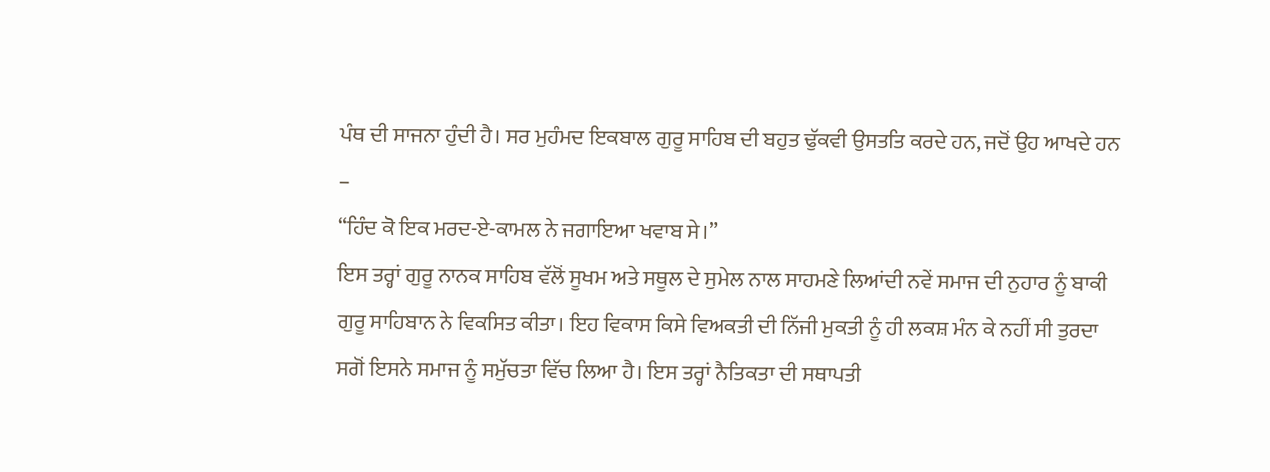ਪੰਥ ਦੀ ਸਾਜਨਾ ਹੁੰਦੀ ਹੈ। ਸਰ ਮੁਹੰਮਦ ਇਕਬਾਲ ਗੁਰੂ ਸਾਹਿਬ ਦੀ ਬਹੁਤ ਢੁੱਕਵੀ ਉਸਤਤਿ ਕਰਦੇ ਹਨ, ਜਦੋਂ ਉਹ ਆਖਦੇ ਹਨ –
“ਹਿੰਦ ਕੋ ਇਕ ਮਰਦ-ਏ-ਕਾਮਲ ਨੇ ਜਗਾਇਆ ਖਵਾਬ ਸੇ।”
ਇਸ ਤਰ੍ਹਾਂ ਗੁਰੂ ਨਾਨਕ ਸਾਹਿਬ ਵੱਲੋਂ ਸੂਖਮ ਅਤੇ ਸਥੂਲ ਦੇ ਸੁਮੇਲ ਨਾਲ ਸਾਹਮਣੇ ਲਿਆਂਦੀ ਨਵੇਂ ਸਮਾਜ ਦੀ ਨੁਹਾਰ ਨੂੰ ਬਾਕੀ ਗੁਰੂ ਸਾਹਿਬਾਨ ਨੇ ਵਿਕਸਿਤ ਕੀਤਾ। ਇਹ ਵਿਕਾਸ ਕਿਸੇ ਵਿਅਕਤੀ ਦੀ ਨਿੱਜੀ ਮੁਕਤੀ ਨੂੰ ਹੀ ਲਕਸ਼ ਮੰਨ ਕੇ ਨਹੀਂ ਸੀ ਤੁਰਦਾ ਸਗੋਂ ਇਸਨੇ ਸਮਾਜ ਨੂੰ ਸਮੁੱਚਤਾ ਵਿੱਚ ਲਿਆ ਹੈ। ਇਸ ਤਰ੍ਹਾਂ ਨੈਤਿਕਤਾ ਦੀ ਸਥਾਪਤੀ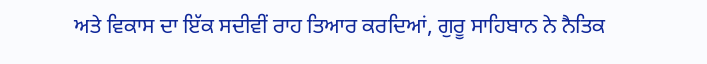ਅਤੇ ਵਿਕਾਸ ਦਾ ਇੱਕ ਸਦੀਵੀਂ ਰਾਹ ਤਿਆਰ ਕਰਦਿਆਂ, ਗੁਰੂ ਸਾਹਿਬਾਨ ਨੇ ਨੈਤਿਕ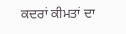ਕਦਰਾਂ ਕੀਮਤਾਂ ਦਾ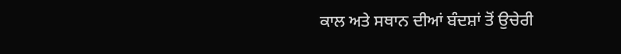ਕਾਲ ਅਤੇ ਸਥਾਨ ਦੀਆਂ ਬੰਦਸ਼ਾਂ ਤੋਂ ਉਚੇਰੀ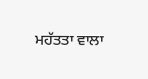ਮਹੱਤਤਾ ਵਾਲਾ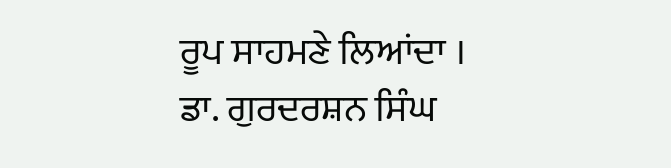ਰੂਪ ਸਾਹਮਣੇ ਲਿਆਂਦਾ ।
ਡਾ. ਗੁਰਦਰਸ਼ਨ ਸਿੰਘ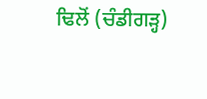ਢਿਲੋਂ (ਚੰਡੀਗੜ੍ਹ)